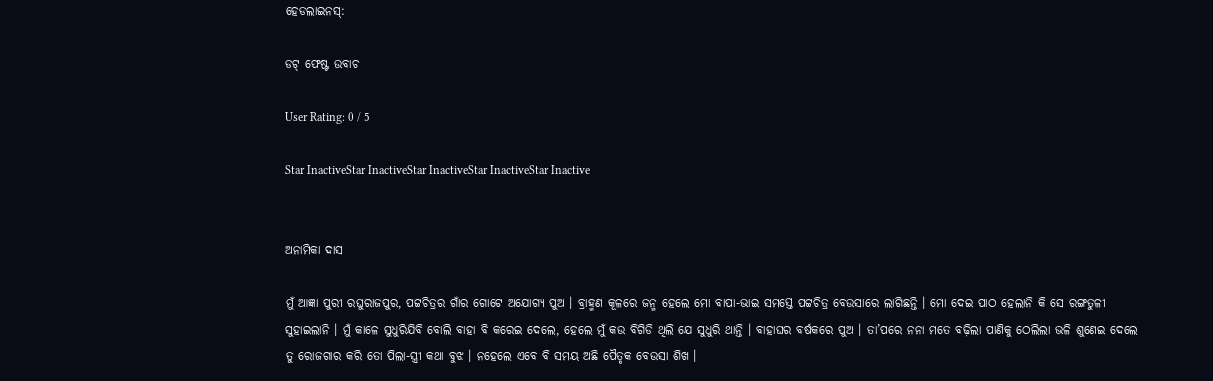ହେଡଲାଇନସ୍:

ଡଟ୍ ଫେଷ୍ଟ ଉବାଚ

User Rating: 0 / 5

Star InactiveStar InactiveStar InactiveStar InactiveStar Inactive


ଅନାମିକା ଦାସ

ମୁଁ ଆଜ୍ଞା ପୁରୀ ରଘୁରାଜପୁର, ପଟ୍ଟଚିତ୍ରର ଗାଁର ଗୋଟେ ଅଯୋଗ୍ୟ ପୁଅ । ବ୍ରାହ୍ମଣ କୂଳରେ ଜନ୍ମ ହେଲେ ମୋ ବାପା-ଭାଇ ସମସ୍ତେ ପଟ୍ଟଚିତ୍ର ବେଉସାରେ ଲାଗିଛନ୍ତି । ମୋ ଦେଇ ପାଠ ହେଲାନି କି ସେ ରଙ୍ଗତୁଳୀ ସୁହାଇଲାନି । ମୁଁ କାଳେ ସୁଧୁରିଯିବି ବୋଲି ବାହା ବି କରେଇ ଦେଲେ, ହେଲେ ମୁଁ କଉ ବିଗିଡି ଥିଲି ଯେ ସୁଧୁରି ଥାନ୍ତି । ବାହାଘର ବର୍ଷକରେ ପୁଅ । ତା’ପରେ ନନା ମତେ ବଢ଼ିଲା ପାଣିକୁ ଠେଲିଲା ଭଳି ଶୁଣେଇ ଦେଲେ ତୁ ରୋଜଗାର କରି ତୋ ପିଲା-ସ୍ତ୍ରୀ କଥା ବୁଝ । ନହେଲେ ଏବେ ବି ସମୟ ଅଛି ପୈତୃକ ବେଉସା ଶିଖ ।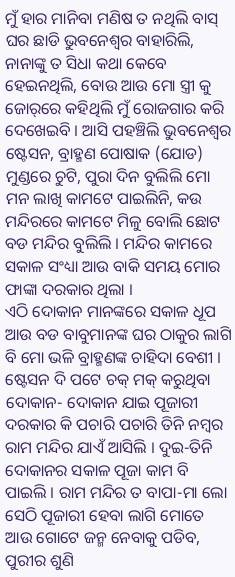ମୁଁ ହାର ମାନିବା ମଣିଷ ତ ନଥିଲି ବାସ୍ ଘର ଛାଡି ଭୁବନେଶ୍ୱର ବାହାରିଲି, ନାନାଙ୍କୁ ତ ସିଧା କଥା କେବେ ହେଇନଥିଲି, ବୋଉ ଆଉ ମୋ ସ୍ତ୍ରୀ କୁ ଜୋର୍‌ରେ କହିଥିଲି ମୁଁ ରୋଜଗାର କରି ଦେଖେଇବି । ଆସି ପହଞ୍ଚିଲି ଭୁବନେଶ୍ୱର ଷ୍ଟେସନ, ବ୍ରାହ୍ମଣ ପୋଷାକ (ଯୋଡ) ମୁଣ୍ଡରେ ଚୁଟି, ପୁରା ଦିନ ବୁଲିଲି ମୋ ମନ ଲାଖି କାମଟେ ପାଇଲିନି, କଉ ମନ୍ଦିରରେ କାମଟେ ମିଳୁ ବୋଲି ଛୋଟ ବଡ ମନ୍ଦିର ବୁଲିଲି । ମନ୍ଦିର କାମରେ ସକାଳ ସଂଧ୍ୟା ଆଉ ବାକି ସମୟ ମୋର ଫାଙ୍କା ଦରକାର ଥିଲା ।
ଏଠି ଦୋକାନ ମାନଙ୍କରେ ସକାଳ ଧୂପ ଆଉ ବଡ ବାବୁମାନଙ୍କ ଘର ଠାକୁର ଲାଗି ବି ମୋ ଭଳି ବ୍ରାହ୍ମଣଙ୍କ ଚାହିଦା ବେଶୀ । ଷ୍ଟେସନ ଦି ପଟେ ଚକ୍ ମକ୍ କରୁଥିବା ଦୋକାନ- ଦୋକାନ ଯାଇ ପୂଜାରୀ ଦରକାର କି ପଚାରି ପଚାରି ତିନି ନମ୍ବର ରାମ ମନ୍ଦିର ଯାଏଁ ଆସିଲି । ଦୁଇ-ତିନି ଦୋକାନର ସକାଳ ପୂଜା କାମ ବି ପାଇଲି । ରାମ ମନ୍ଦିର ତ ବାପା-ମା ଲୋ ସେଠି ପୂଜାରୀ ହେବା ଲାଗି ମୋତେ ଆଉ ଗୋଟେ ଜନ୍ମ ନେବାକୁ ପଡିବ, ପୁରୀର ଶୁଣି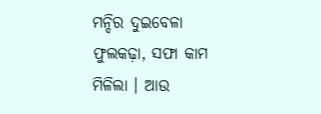ମନ୍ଦିର ଦୁଇବେଳା ଫୁଲକଢ଼ା, ସଫା କାମ ମିଳିଲା । ଆଉ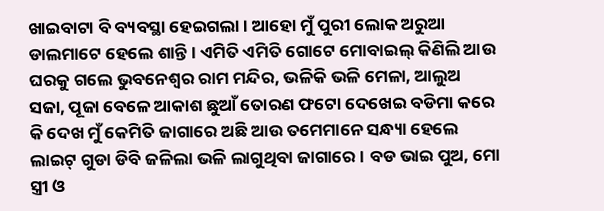ଖାଇବାଟା ବି ବ୍ୟବସ୍ଥା ହେଇଗଲା । ଆହୋ ମୁଁ ପୁରୀ ଲୋକ ଅରୁଆ ଡାଲମାଟେ ହେଲେ ଶାନ୍ତି । ଏମିତି ଏମିତି ଗୋଟେ ମୋବାଇଲ୍ କିଣିଲି ଆଉ ଘରକୁ ଗଲେ ଭୁବନେଶ୍ୱର ରାମ ମନ୍ଦିର, ଭଳିକି ଭଳି ମେଳା, ଆଲୁଅ ସଜା, ପୂଜା ବେଳେ ଆକାଶ ଛୁଆଁ ତୋରଣ ଫଟୋ ଦେଖେଇ ବଡିମା କରେ କି ଦେଖ ମୁଁ କେମିତି ଜାଗାରେ ଅଛି ଆଉ ତମେମାନେ ସନ୍ଧ୍ୟା ହେଲେ ଲାଇଟ୍ ଗୁଡା ଡିବି ଜଳିଲା ଭଳି ଲାଗୁଥିବା ଜାଗାରେ । ବଡ ଭାଇ ପୁଅ, ମୋ ସ୍ତ୍ରୀ ଓ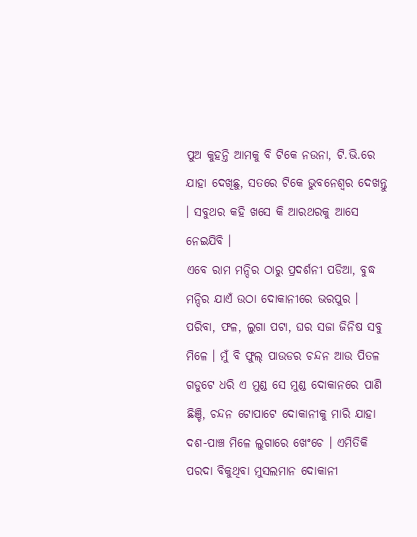ପୁଅ କୁହନ୍ତି ଆମକୁ ବି ଟିକେ ନଉନା, ଟି.ଭି.ରେ ଯାହା ଦେଖିଛୁ, ସତରେ ଟିକେ ଭୁବନେଶ୍ୱର ଦେଖନ୍ତୁ । ସବୁଥର କହି ଖସେ କି ଆରଥରକୁ ଆସେ ନେଇଯିବି ।
ଏବେ ରାମ ମନ୍ଦିର ଠାରୁ ପ୍ରଦର୍ଶନୀ ପଡିଆ, ବୁଦ୍ଧ ମନ୍ଦିର ଯାଏଁ ଉଠା ଦୋକାନୀରେ ଭରପୁର । ପରିବା, ଫଳ, ଲୁଗା ପଟା, ଘର ସଜା ଜିନିଷ ସବୁ ମିଳେ । ମୁଁ ବି ଫୁଲ୍ ପାଉଡର ଚନ୍ଦନ ଆଉ ପିତଳ ଗଡୁଟେ ଧରି ଏ ମୁଣ୍ଡ ସେ ମୁଣ୍ଡ ଦୋକାନରେ ପାଣି ଛିଞ୍ଚି, ଚନ୍ଦନ ଟୋପାଟେ ଦୋକାନୀକୁ ମାରି ଯାହା ଦଶ-ପାଞ୍ଚ ମିଳେ ଲୁଗାରେ ଖେଂଚେ । ଏମିତିକି ପରଦା ବିକୁଥିବା ମୁସଲମାନ ଦୋକାନୀ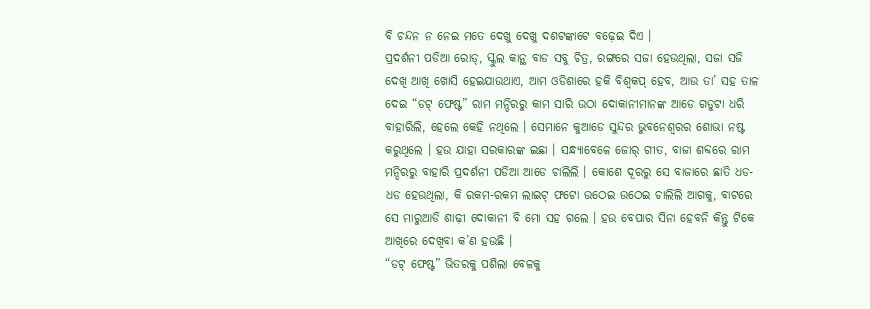ବି ଚନ୍ଦନ ନ ନେଇ ମତେ ଦେଖୁ ଦେଖୁ ଦଶଟଙ୍କାଟେ ବଢ଼େଇ ଦିଏ ।
ପ୍ରଦର୍ଶନୀ ପଡିଆ ରୋଡ୍‌, ସ୍କୁଲ କାନ୍ଥ ବାଡ ସବୁ ଚିତ୍ର, ରଙ୍ଗରେ ସଜା ହେଉଥିଲା, ସଜା ସଜି ଦେଖି ଆଖି ଖୋସି ହେଇଯାଉଥାଏ, ଆମ ଓଡିଶାରେ ହକି ବିଶ୍ୱକପ୍ ହେବ, ଆଉ ତା’ ସହ ତାଳ ଦେଇ “ଡଟ୍ ଫେଷ୍ଟ” ରାମ ମନ୍ଦିରରୁ କାମ ସାରି ଉଠା ଦୋକାନୀମାନଙ୍କ ଆଡେ ଗଡୁଟା ଧରି ବାହାରିଲି, ହେଲେ କେହି ନଥିଲେ । ସେମାନେ କୁଆଡେ ସୁନ୍ଦର ଭୁବନେଶ୍ୱରର ଶୋଭା ନଷ୍ଟ କରୁଥିଲେ । ହଉ ଯାହା ସରକାରଙ୍କ ଇଛା । ସନ୍ଧ୍ୟାବେଳେ ଜୋର୍ ଗୀତ, ବାଜା ଶବ୍ଦରେ ରାମ ମନ୍ଦିରରୁ ବାହାରି ପ୍ରଦର୍ଶନୀ ପଡିଆ ଆଡେ ଚାଲିଲି । କୋଶେ ଦୂରରୁ ସେ ବାଜାରେ ଛାତି ଧଡ-ଧଡ ହେଉଥିଲା, କି ରକମ-ରକମ ଲାଇଟ୍ ଫଟୋ ଉଠେଇ ଉଠେଇ ଚାଲିଲି ଆଗକୁ, ବାଟରେ ସେ ମାରୁଆଡି ଶାଢ଼ୀ ଦୋକାନୀ ବି ମୋ ସହ ଗଲେ । ହଉ ବେପାର ସିନା ହେବନି କିନ୍ତୁ ଟିକେ ଆଖିରେ ଦେଖିବା କ’ଣ ହଉଛି ।
“ଡଟ୍ ଫେଷ୍ଟ” ଭିତରକୁ ପଶିଲା ବେଳକୁ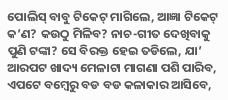ପୋଲିସ୍ ବାବୁ ଟିକେଟ୍ ମାଗିଲେ, ଆଜ୍ଞା ଟିକେଟ୍ କ’ଣ? କଉଠୁ ମିଳିବ? ନାଚ-ଗୀତ ଦେଖିବାକୁ ପୁଣି ଟଙ୍କା? ସେ ବିରକ୍ତ ହେଇ ତଡିଲେ, ଯା’ ଆରପଟ ଖାଦ୍ୟ ମେଳାଟା ମାଗଣା ପଶି ପାରିବ, ଏପଟେ ବମ୍ବେରୁ ବଡ ବଡ କଳାକାର ଆସିବେ,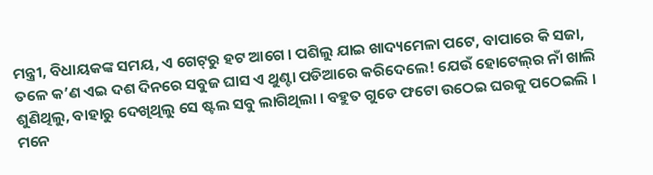ମନ୍ତ୍ରୀ, ବିଧାୟକଙ୍କ ସମୟ, ଏ ଗେଟ୍‌ରୁ ହଟ ଆଗେ । ପଶିଲୁ ଯାଇ ଖାଦ୍ୟମେଳା ପଟେ, ବାପାରେ କି ସଜା, ତଳେ କ’ଣ ଏଇ ଦଶ ଦିନରେ ସବୁଜ ଘାସ ଏ ଥୁଣ୍ଟା ପଡିଆରେ କରିଦେଲେ! ଯେଉଁ ହୋଟେଲ୍‌ର ନାଁ ଖାଲି ଶୁଣିଥିଲୁ, ବାହାରୁ ଦେଖିଥିଲୁ ସେ ଷ୍ଟଲ ସବୁ ଲାଗିଥିଲା । ବହୁତ ଗୁଡେ ଫଟୋ ଉଠେଇ ଘରକୁ ପଠେଇଲି । ମନେ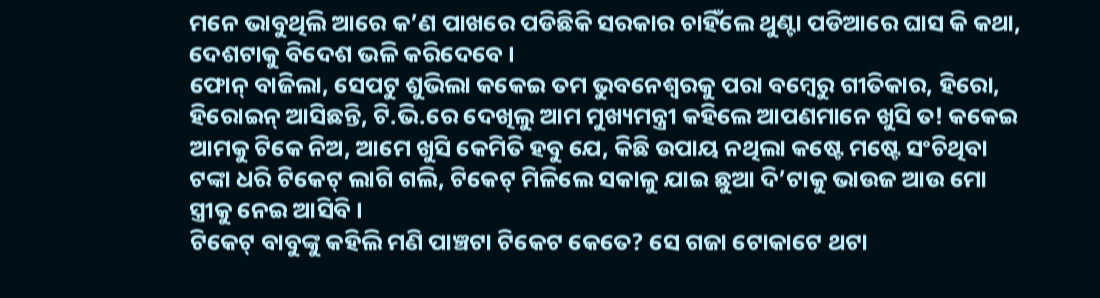ମନେ ଭାବୁଥିଲି ଆରେ କ’ଣ ପାଖରେ ପଡିଛିକି ସରକାର ଚାହିଁଲେ ଥୁଣ୍ଟା ପଡିଆରେ ଘାସ କି କଥା, ଦେଶଟାକୁ ବିଦେଶ ଭଳି କରିଦେବେ ।
ଫୋନ୍ ବାଜିଲା, ସେପଟୁ ଶୁଭିଲା କକେଇ ତମ ଭୁବନେଶ୍ୱରକୁ ପରା ବମ୍ବେରୁ ଗୀତିକାର, ହିରୋ, ହିରୋଇନ୍ ଆସିଛନ୍ତି, ଟି.ଭି.ରେ ଦେଖିଲୁ ଆମ ମୁଖ୍ୟମନ୍ତ୍ରୀ କହିଲେ ଆପଣମାନେ ଖୁସି ତ! କକେଇ ଆମକୁ ଟିକେ ନିଅ, ଆମେ ଖୁସି କେମିତି ହବୁ ଯେ, କିଛି ଉପାୟ ନଥିଲା କଷ୍ଟେ ମଷ୍ଟେ ସଂଚିଥିବା ଟଙ୍କା ଧରି ଟିକେଟ୍ ଲାଗି ଗଲି, ଟିକେଟ୍ ମିଳିଲେ ସକାଳୁ ଯାଇ ଛୁଆ ଦି’ଟାକୁ ଭାଉଜ ଆଉ ମୋ ସ୍ତ୍ରୀକୁ ନେଇ ଆସିବି ।
ଟିକେଟ୍ ବାବୁଙ୍କୁ କହିଲି ମଣି ପାଞ୍ଚଟା ଟିକେଟ କେତେ? ସେ ଗଜା ଟୋକାଟେ ଥଟା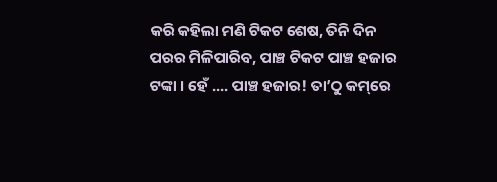କରି କହିଲା ମଣି ଟିକଟ ଶେଷ, ତିନି ଦିନ ପରର ମିଳିପାରିବ, ପାଞ୍ଚ ଟିକଟ ପାଞ୍ଚ ହଜାର ଟଙ୍କା । ହେଁ .... ପାଞ୍ଚ ହଜାର! ତା’ଠୁ କମ୍‌ରେ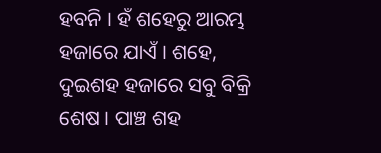ହବନି । ହଁ ଶହେରୁ ଆରମ୍ଭ ହଜାରେ ଯାଏଁ । ଶହେ, ଦୁଇଶହ ହଜାରେ ସବୁ ବିକ୍ରି ଶେଷ । ପାଞ୍ଚ ଶହ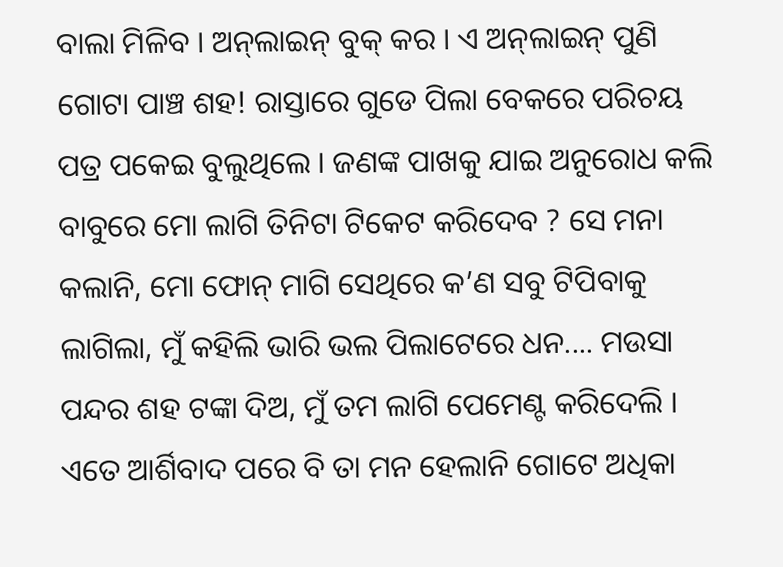ବାଲା ମିଳିବ । ଅନ୍‌ଲାଇନ୍ ବୁକ୍ କର । ଏ ଅନ୍‌ଲାଇନ୍ ପୁଣି ଗୋଟା ପାଞ୍ଚ ଶହ! ରାସ୍ତାରେ ଗୁଡେ ପିଲା ବେକରେ ପରିଚୟ ପତ୍ର ପକେଇ ବୁଲୁଥିଲେ । ଜଣଙ୍କ ପାଖକୁ ଯାଇ ଅନୁରୋଧ କଲି ବାବୁରେ ମୋ ଲାଗି ତିନିଟା ଟିକେଟ କରିଦେବ ? ସେ ମନା କଲାନି, ମୋ ଫୋନ୍ ମାଗି ସେଥିରେ କ’ଣ ସବୁ ଟିପିବାକୁ ଲାଗିଲା, ମୁଁ କହିଲି ଭାରି ଭଲ ପିଲାଟେରେ ଧନ.... ମଉସା ପନ୍ଦର ଶହ ଟଙ୍କା ଦିଅ, ମୁଁ ତମ ଲାଗି ପେମେଣ୍ଟ କରିଦେଲି । ଏତେ ଆର୍ଶିବାଦ ପରେ ବି ତା ମନ ହେଲାନି ଗୋଟେ ଅଧିକା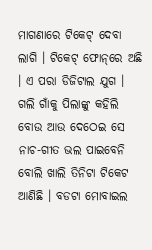ମାଗଣାରେ ଟିକେଟ୍ ଦେବା ଲାଗି । ଟିକେଟ୍ ଫୋନ୍‌ରେ ଅଛି । ଏ ପରା ଡିଜିଟାଲ ଯୁଗ ।
ଗଲି ଗାଁକୁ ପିଲାଙ୍କୁ କହିଲି ବୋଉ ଆଉ ଦେଠେଇ ସେ ନାଚ-ଗୀତ ଭଲ ପାଇବେନି ବୋଲି ଖାଲି ତିନିଟା ଟିକେଟ ଆଣିଛି । ବଡଟା ମୋବାଇଲ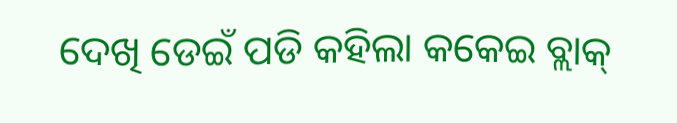ଦେଖି ଡେଇଁ ପଡି କହିଲା କକେଇ ବ୍ଲାକ୍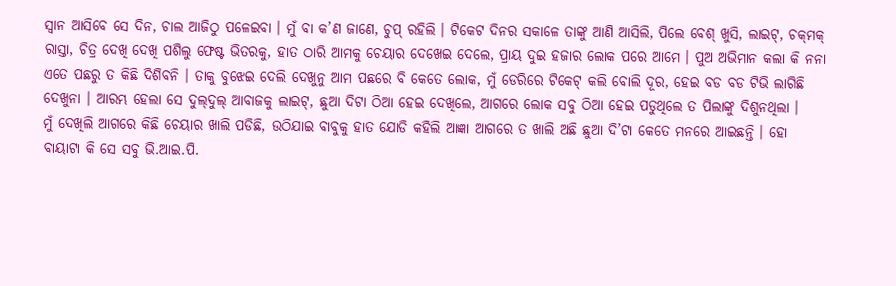ସ୍ୱାନ ଆସିବେ ସେ ଦିନ, ଚାଲ ଆଜିଠୁ ପଳେଇବା । ମୁଁ ବା କ’ଣ ଜାଣେ, ଚୁପ୍ ରହିଲି । ଟିକେଟ ଦିନର ସକାଳେ ତାଙ୍କୁ ଆଣି ଆସିଲି, ପିଲେ ବେଶ୍ ଖୁସି, ଲାଇଟ୍‌, ଚକ୍‌ମକ୍ ରାସ୍ତା, ଚିତ୍ର ଦେଖି ଦେଖି ପଶିଲୁ ଫେଷ୍ଟ ଭିତରକୁ, ହାତ ଠାରି ଆମକୁ ଚେୟାର ଦେଖେଇ ଦେଲେ, ପ୍ରାୟ ଦୁଇ ହଜାର ଲୋକ ପରେ ଆମେ । ପୁଅ ଅଭିମାନ କଲା କି ନନା ଏତେ ପଛରୁ ତ କିଛି ଦିଶିବନି । ତାକୁ ବୁଝେଇ ଦେଲି ଦେଖୁନୁ ଆମ ପଛରେ ବି କେତେ ଲୋକ, ମୁଁ ଡେରିରେ ଟିକେଟ୍ କଲି ବୋଲି ଦୂର, ହେଇ ବଡ ବଡ ଟିଭି ଲାଗିଛି ଦେଖୁନା । ଆରମ୍ଭ ହେଲା ସେ ଦୁଲ୍‌ଦୁଲ୍ ଆବାଜକୁ ଲାଇଟ୍‌, ଛୁଆ ଦିଟା ଠିଆ ହେଇ ଦେଖିଲେ, ଆଗରେ ଲୋକ ସବୁ ଠିଆ ହେଇ ପଡୁଥିଲେ ତ ପିଲାଙ୍କୁ ଦିଶୁନଥିଲା ।
ମୁଁ ଦେଖିଲି ଆଗରେ କିଛି ଚେୟାର ଖାଲି ପଡିଛି, ଉଠିଯାଇ ବାବୁକୁ ହାତ ଯୋଡି କହିଲି ଆଜ୍ଞା ଆଗରେ ତ ଖାଲି ଅଛି ଛୁଆ ଦି’ଟା କେତେ ମନରେ ଆଇଛନ୍ତି । ହୋ ବାୟାଟା କି ସେ ସବୁ ଭି.ଆଇ.ପି.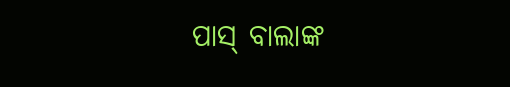ପାସ୍ ବାଲାଙ୍କ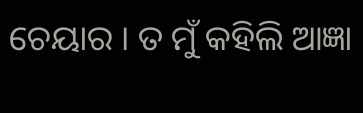ଚେୟାର । ତ ମୁଁ କହିଲି ଆଜ୍ଞା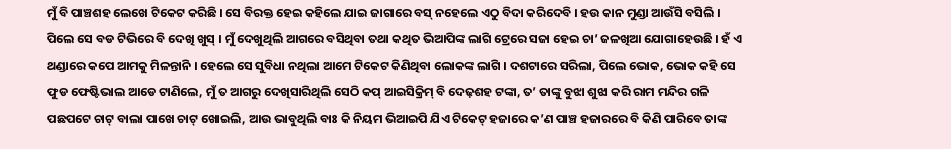ମୁଁ ବି ପାଞ୍ଚଶହ ଲେଖେ ଟିକେଟ କରିଛି । ସେ ବିରକ୍ତ ହେଇ କହିଲେ ଯାଇ ଜାଗାରେ ବସ୍ ନହେଲେ ଏଠୁ ବିଦା କରିଦେବି । ହଉ କାନ ମୁଣ୍ଡା ଆଉଁସି ବସିଲି । ପିଲେ ସେ ବଡ ଟିଭିରେ ବି ଦେଖି ଖୁସ୍ । ମୁଁ ଦେଖୁଥିଲି ଆଗରେ ବସିଥିବା ତଥା କଥିତ ଭିଆପିଙ୍କ ଲାଗି ଟ୍ରେରେ ସଜା ହେଇ ଚା’ ଜଳଖିଆ ଯୋଗାହେଉଛି । ହଁ ଏ ଥଣ୍ଡାରେ କପେ ଆମକୁ ମିଳନ୍ତାନି । ହେଲେ ସେ ସୁବିଧା ନଥିଲା ଆମେ ଟିକେଟ କିଣିଥିବା ଲୋକଙ୍କ ଲାଗି । ଦଶଟାରେ ସରିଲା, ପିଲେ ଭୋକ, ଭୋକ କହି ସେ ଫୁଡ ଫେଷ୍ଟିଭାଲ ଆଡେ ଟାଣିଲେ, ମୁଁ ତ ଆଗରୁ ଦେଖିସାରିଥିଲି ସେଠି କପ୍ ଆଇସିକ୍ରିମ୍ ବି ଦେଢ଼ଶହ ଟଙ୍କା, ତ’ ତାଙ୍କୁ ବୁଝା ଶୁଝା କରି ରାମ ମନ୍ଦିର ଗଳି ପଛପଟେ ଚାଟ୍ ବାଲା ପାଖେ ଚାଟ୍ ଖୋଇଲି, ଆଉ ଭାବୁଥିଲି ବାଃ କି ନିୟମ ଭିଆଇପି ଯିଏ ଟିକେଟ୍ ହଜାରେ କ’ଣ ପାଞ୍ଚ ହଜାରରେ ବି କିଣି ପାରିବେ ତାଙ୍କ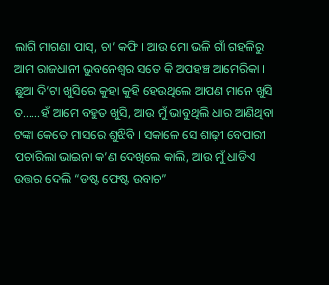ଲାଗି ମାଗଣା ପାସ୍‌, ଚା’ କଫି । ଆଉ ମୋ ଭଳି ଗାଁ ଗହଳିରୁ ଆମ ରାଜଧାନୀ ଭୁବନେଶ୍ୱର ସତେ କି ଅପହଞ୍ଚ ଆମେରିକା ।
ଛୁଆ ଦି’ଟା ଖୁସିରେ କୁହା କୁହି ହେଉଥିଲେ ଆପଣ ମାନେ ଖୁସି ତ......ହଁ ଆମେ ବହୁତ ଖୁସି, ଆଉ ମୁଁ ଭାବୁଥିଲି ଧାର ଆଣିଥିବା ଟଙ୍କା କେତେ ମାସରେ ଶୁଝିବି । ସକାଳେ ସେ ଶାଢ଼ୀ ବେପାରୀ ପଚାରିଲା ଭାଇନା କ’ଣ ଦେଖିଲେ କାଲି, ଆଉ ମୁଁ ଧାଡିଏ ଉତ୍ତର ଦେଲି “ଡଷ୍ଟ ଫେଷ୍ଟ ଉବାଚ”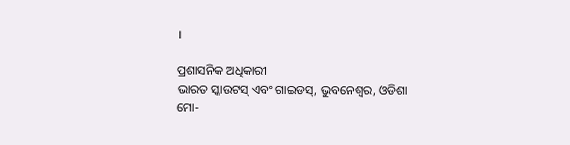।

ପ୍ରଶାସନିକ ଅଧିକାରୀ
ଭାରତ ସ୍କାଉଟସ୍ ଏବଂ ଗାଇଡସ୍‌, ଭୁବନେଶ୍ୱର, ଓଡିଶା
ମୋ-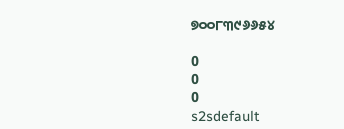୭୦୦୮୩୯୬୬୫୪

0
0
0
s2sdefault